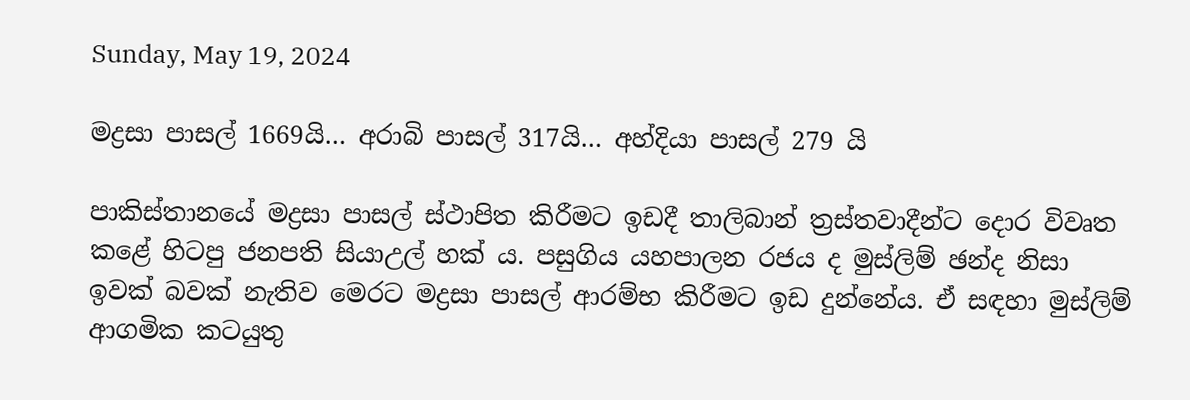Sunday, May 19, 2024

මද්‍රසා පාසල් 1669යි… අරාබි පාසල් 317යි… අහ්දියා පාසල් 279 යි

පාකිස්තානයේ මද්‍රසා පාසල් ස්ථාපිත කිරීමට ඉඩදී තාලිබාන් ත්‍රස්තවාදීන්ට දොර විවෘත කළේ හිටපු ජනපති සියාඋල් හක් ය. පසුගිය යහපාලන රජය ද මුස්ලිම් ඡන්ද නිසා ඉවක් බවක් නැතිව මෙරට මද්‍රසා පාසල් ආරම්භ කිරීමට ඉඩ දුන්නේය. ඒ සඳහා මුස්ලිම් ආගමික කටයුතු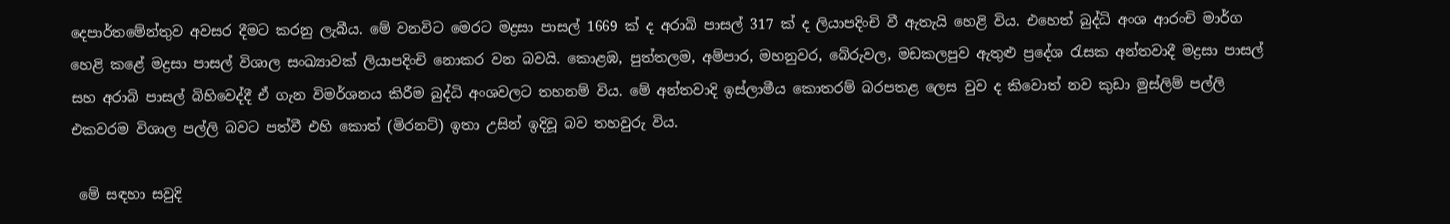දෙපාර්තමේන්තුව අවසර දීමට කරනු ලැබීය. මේ වනවිට මෙරට මද්‍රසා පාසල් 1669 ක් ද අරාබි පාසල් 317 ක් ද ලියාපදිංචි වී ඇතැයි හෙළි විය. එහෙත් බුද්ධි අංශ ආරංචි මාර්ග හෙළි කළේ මද්‍රසා පාසල් විශාල සංඛ්‍යාවක් ලියාපදිංචි නොකර වන බවයි. කොළඹ, පුත්තලම, අම්පාර, මහනුවර, බේරුවල, මඩකලපුව ඇතුළු ප්‍රදේශ රැසක අන්තවාදී මද්‍රසා පාසල් සහ අරාබි පාසල් බිහිවෙද්දී ඒ ගැන විමර්ශනය කිරීම බුද්ධි අංශවලට තහනම් විය. මේ අන්තවාදි ඉස්ලාමීය කොතරම් බරපතළ ලෙස වුව ද කිවොත් නව කුඩා මුස්ලිම් පල්ලි එකවරම විශාල පල්ලි බවට පත්වී එහි කොත් (මිරනට්) ඉතා උසින් ඉදිවූ බව තහවුරු විය.

 මේ සඳහා සවුදි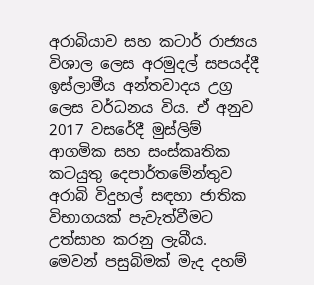අරාබියාව සහ කටාර් රාජ්‍යය විශාල ලෙස අරමුදල් සපයද්දී ඉස්ලාමීය අන්තවාදය උග්‍ර ලෙස වර්ධනය විය. ඒ අනුව 2017 වසරේදී මුස්ලිම් ආගමික සහ සංස්කෘතික කටයුතු දෙපාර්තමේන්තුව අරාබි විදුහල් සඳහා ජාතික විභාගයක් පැවැත්වීමට උත්සාහ කරනු ලැබීය. මෙවන් පසුබිමක් මැද දහම්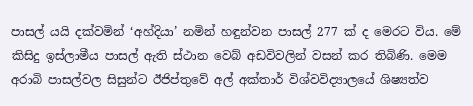පාසල් යයි දක්වමින් ‘අහ්දියා’ නමින් හඳුන්වන පාසල් 277 ක් ද මෙරට විය. මේ කිසිදු ඉස්ලාමීය පාසල් ඇති ස්ථාන වෙබ් අඩවිවලින් වසන් කර තිබිණි. මෙම අරාබි පාසල්වල සිසුන්ට ඊජිප්තුවේ අල් අක්තාර් විශ්වවිද්‍යාලයේ ශිෂ්‍යත්ව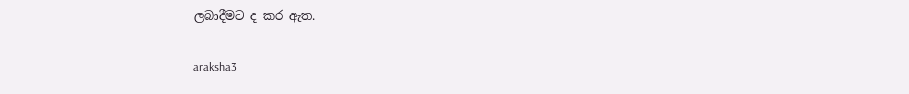ලබාදීමට ද කර ඇත.

araksha3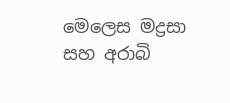මෙලෙස මද්‍රසා සහ අරාබි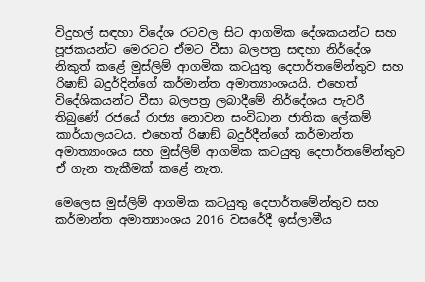විදුහල් සඳහා විදේශ රටවල සිට ආගමික දේශකයන්ට සහ පූජකයන්ට මෙරටට ඒමට වීසා බලපත්‍ර සඳහා නිර්දේශ නිකුත් කළේ මුස්ලිම් ආගමික කටයුතු දෙපාර්තමේන්තුව සහ රිෂාඞ් බදුර්දින්ගේ කර්මාන්ත අමාත්‍යාංශයයි. එහෙත් විදේශිකයන්ට වීසා බලපත්‍ර ලබාදීමේ නිර්දේශය පැවරී තිබුණේ රජයේ රාජ්‍ය නොවන සංවිධාන ජාතික ලේකම් කාර්යාලයටය. එහෙත් රිෂාඞ් බදුර්දීන්ගේ කර්මාන්ත අමාත්‍යාංශය සහ මුස්ලිම් ආගමික කටයුතු දෙපාර්තමේන්තුව ඒ ගැන තැකීමක් කළේ නැත.

මෙලෙස මුස්ලිම් ආගමික කටයුතු දෙපාර්තමේන්තුව සහ කර්මාන්ත අමාත්‍යාංශය 2016 වසරේදී ඉස්ලාමීය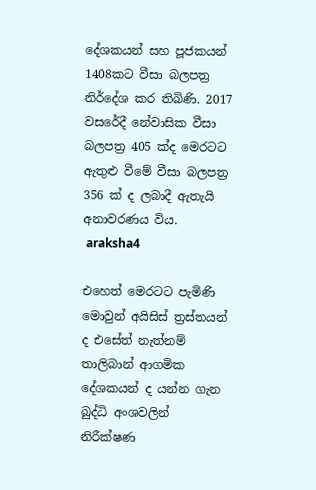දේශකයන් සහ පූජකයන් 1408කට වීසා බලපත්‍ර නිර්දේශ කර තිබිණි. 2017 වසරේදී නේවාසික වීසා බලපත්‍ර 405 ක්ද මෙරටට ඇතුළු වීමේ වීසා බලපත්‍ර 356 ක් ද ලබාදී ඇතැයි අනාවරණය විය.
 araksha4

එහෙත් මෙරටට පැමිණි මොවුන් අයිසිස් ත්‍රස්තයන් ද එසේත් නැත්නම් තාලිබාන් ආගමික දේශකයන් ද යන්න ගැන බුද්ධි අංශවලින් නිරීක්ෂණ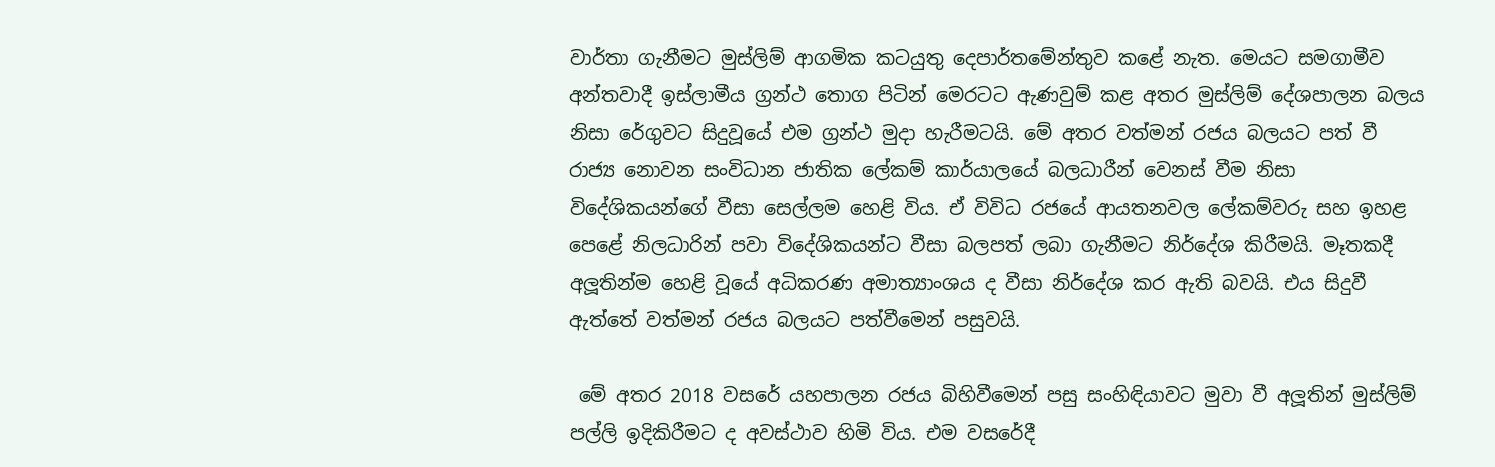වාර්තා ගැනීමට මුස්ලිම් ආගමික කටයුතු දෙපාර්තමේන්තුව කළේ නැත. මෙයට සමගාමීව අන්තවාදී ඉස්ලාමීය ග්‍රන්ථ තොග පිටින් මෙරටට ඇණවුම් කළ අතර මුස්ලිම් දේශපාලන බලය නිසා රේගුවට සිදුවූයේ එම ග්‍රන්ථ මුදා හැරීමටයි. මේ අතර වත්මන් රජය බලයට පත් වී රාජ්‍ය නොවන සංවිධාන ජාතික ලේකම් කාර්යාලයේ බලධාරීන් වෙනස් වීම නිසා විදේශිකයන්ගේ වීසා සෙල්ලම හෙළි විය. ඒ විවිධ රජයේ ආයතනවල ලේකම්වරු සහ ඉහළ පෙළේ නිලධාරින් පවා විදේශිකයන්ට වීසා බලපත් ලබා ගැනීමට නිර්දේශ කිරීමයි. මෑතකදී අලූතින්ම හෙළි වූයේ අධිකරණ අමාත්‍යාංශය ද වීසා නිර්දේශ කර ඇති බවයි. එය සිදුවී ඇත්තේ වත්මන් රජය බලයට පත්වීමෙන් පසුවයි.

 මේ අතර 2018 වසරේ යහපාලන රජය බිහිවීමෙන් පසු සංහිඳියාවට මුවා වී අලූතින් මුස්ලිම් පල්ලි ඉදිකිරීමට ද අවස්ථාව හිමි විය. එම වසරේදී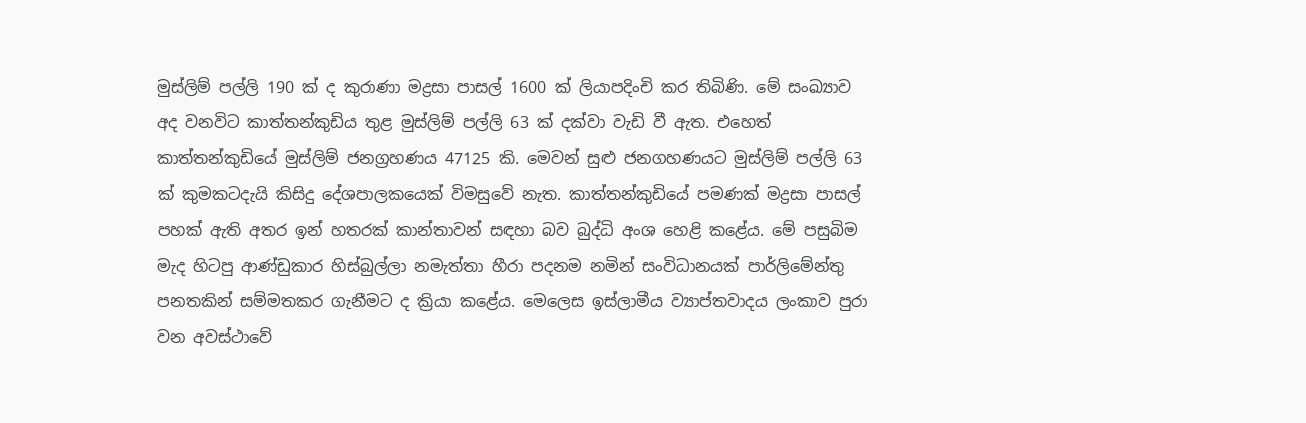මුස්ලිම් පල්ලි 190 ක් ද කුරාණා මද්‍රසා පාසල් 1600 ක් ලියාපදිංචි කර තිබිණි. මේ සංඛ්‍යාව අද වනවිට කාත්තන්කුඩිය තුළ මුස්ලිම් පල්ලි 63 ක් දක්වා වැඩි වී ඇත. එහෙත් කාත්තන්කුඩියේ මුස්ලිම් ජනග්‍රහණය 47125 කි. මෙවන් සුළු ජනගහණයට මුස්ලිම් පල්ලි 63 ක් කුමකටදැයි කිසිදු දේශපාලකයෙක් විමසුවේ නැත. කාත්තන්කුඩියේ පමණක් මද්‍රසා පාසල් පහක් ඇති අතර ඉන් හතරක් කාන්තාවන් සඳහා බව බුද්ධි අංශ හෙළි කළේය. මේ පසුබිම මැද හිටපු ආණ්ඩුකාර හිස්බුල්ලා නමැත්තා හීරා පදනම නමින් සංවිධානයක් පාර්ලිමේන්තු පනතකින් සම්මතකර ගැනීමට ද ක්‍රියා කළේය. මෙලෙස ඉස්ලාමීය ව්‍යාප්තවාදය ලංකාව පුරා වන අවස්ථාවේ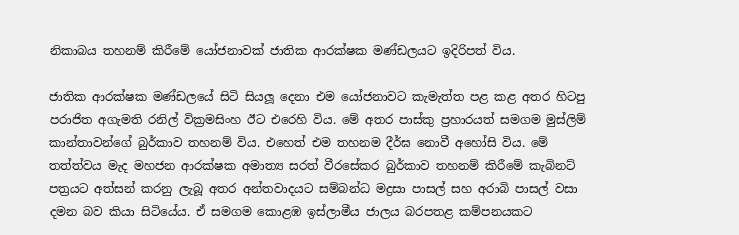නිකාබය තහනම් කිරීමේ යෝජනාවක් ජාතික ආරක්ෂක මණ්ඩලයට ඉදිරිපත් විය.

ජාතික ආරක්ෂක මණ්ඩලයේ සිටි සියලූ දෙනා එම යෝජනාවට කැමැත්ත පළ කළ අතර හිටපු පරාජිත අගැමති රනිල් වික්‍රමසිංහ ඊට එරෙහි විය. මේ අතර පාස්කු ප්‍රහාරයත් සමගම මුස්ලිම් කාන්තාවන්ගේ බුර්කාව තහනම් විය. එහෙත් එම තහනම දීර්ඝ නොවී අහෝසි විය. මේ තත්ත්වය මැද මහජන ආරක්ෂක අමාත්‍ය සරත් වීරසේකර බුර්කාව තහනම් කිරීමේ කැබිනට් පත්‍රයට අත්සන් කරනු ලැබූ අතර අන්තවාදයට සම්බන්ධ මද්‍රසා පාසල් සහ අරාබි පාසල් වසා දමන බව කියා සිටියේය. ඒ සමගම කොළඹ ඉස්ලාමීය ජාලය බරපතළ කම්පනයකට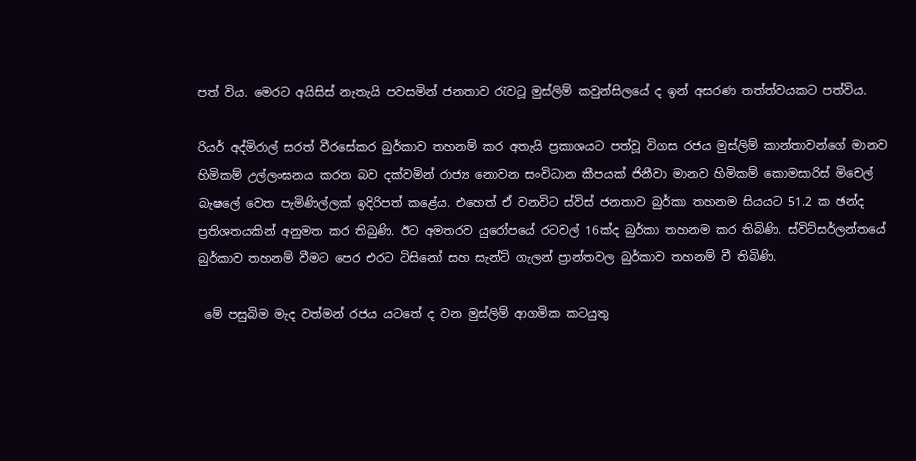පත් විය. මෙරට අයිසිස් නැතැයි පවසමින් ජනතාව රැවටූ මුස්ලිම් කවුන්සිලයේ ද ඉන් අසරණ තත්ත්වයකට පත්විය.

රියර් අද්මිරාල් සරත් වීරසේකර බුර්කාව තහනම් කර අතැයි ප්‍රකාශයට පත්වූ විගස රජය මුස්ලිම් කාන්තාවන්ගේ මානව හිමිකම් උල්ලංඝනය කරන බව දක්වමින් රාජ්‍ය නොවන සංවිධාන කීපයක් ජිනීවා මානව හිමිකම් කොමසාරිස් මිචෙල් බැෂලේ වෙත පැමිණිල්ලක් ඉදිරිපත් කළේය. එහෙත් ඒ වනවිට ස්විස් ජනතාව බුර්කා තහනම සියයට 51.2 ක ඡන්ද ප්‍රතිශතයකින් අනුමත කර තිබුණි. ඊට අමතරව යුරෝපයේ රටවල් 16ක්ද බුර්කා තහනම කර තිබිණි. ස්විට්සර්ලන්තයේ බුර්කාව තහනම් වීමට පෙර එරට ටිසිනෝ සහ සැන්ට් ගැලන් ප්‍රාන්තවල බුර්කාව තහනම් වී තිබිණි.

 මේ පසුබිම මැද වත්මන් රජය යටතේ ද වන මුස්ලිම් ආගමික කටයුතු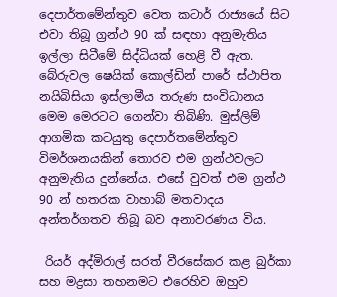දෙපාර්තමේන්තුව වෙත කටාර් රාජ්‍යයේ සිට එවා තිබූ ග්‍රන්ථ 90 ක් සඳහා අනුමැතිය ඉල්ලා සිටීමේ සිද්ධියක් හෙළි වී ඇත. බේරුවල ෂෙයික් කොල්ඩින් පාරේ ස්ථාපිත නයිබිසියා ඉස්ලාමීය තරුණ සංවිධානය මෙම මෙරටට ගෙන්වා තිබිණි. මුස්ලිම් ආගමික කටයුතු දෙපාර්තමේන්තුව විමර්ශනයකින් තොරව එම ග්‍රන්ථවලට අනුමැතිය දුන්නේය. එසේ වුවත් එම ග්‍රන්ථ 90 න් හතරක වාහාබ් මතවාදය අන්තර්ගතව තිබූ බව අනාවරණය විය.

 රියර් අද්මිරාල් සරත් වීරසේකර කළ බුර්කා සහ මද්‍රසා තහනමට එරෙහිව ඔහුව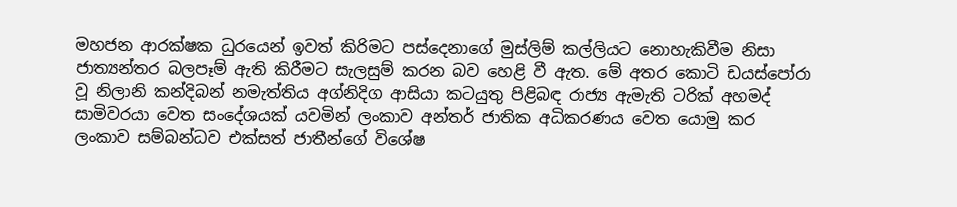මහජන ආරක්ෂක ධුරයෙන් ඉවත් කිරිමට පස්දෙනාගේ මුස්ලිම් කල්ලියට නොහැකිවීම නිසා ජාත්‍යන්තර බලපෑම් ඇති කිරීමට සැලසුම් කරන බව හෙළි වී ඇත. මේ අතර කොටි ඩයස්පෝරා වූ නිලානි කන්දිබන් නමැත්තිය අග්නිදිග ආසියා කටයුතු පිළිබඳ රාජ්‍ය ඇමැති ටරික් අහමද් සාමිවරයා වෙත සංදේශයක් යවමින් ලංකාව අන්තර් ජාතික අධිකරණය වෙත යොමු කර ලංකාව සම්බන්ධව එක්සත් ජාතීන්ගේ විශේෂ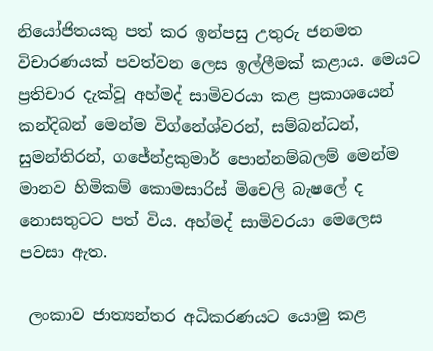නියෝජිතයකු පත් කර ඉන්පසු උතුරු ජනමත විචාරණයක් පවත්වන ලෙස ඉල්ලීමක් කළාය. මෙයට ප්‍රතිචාර දැක්වූ අහ්මද් සාමිවරයා කළ ප්‍රකාශයෙන් කන්දිබන් මෙන්ම විග්නේශ්වරන්, සම්බන්ධන්, සුමන්තිරන්, ගජේන්ද්‍රකුමාර් පොන්නම්බලම් මෙන්ම මානව හිමිකම් කොමසාරිස් මිචෙලි බැෂලේ ද නොසතුටට පත් විය. අහ්මද් සාමිවරයා මෙලෙස පවසා ඇත.

 ලංකාව ජාත්‍යන්තර අධිකරණයට යොමු කළ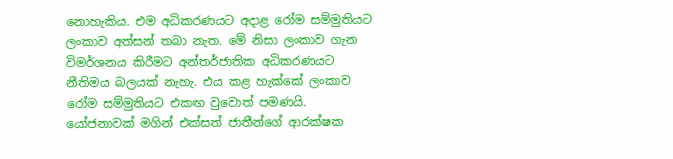නොහැකිය. එම අධිකරණයට අදාළ රෝම සම්මුතියට ලංකාව අත්සන් තබා නැත. මේ නිසා ලංකාව ගැන විමර්ශනය කිරීමට අන්තර්ජාතික අධිකරණයට නීතිමය බලයක් නැහැ. එය කළ හැක්කේ ලංකාව රෝම සම්මුතියට එකඟ වුවොත් පමණයි. යෝජනාවක් මගින් එක්සත් ජාතීන්ගේ ආරක්ෂක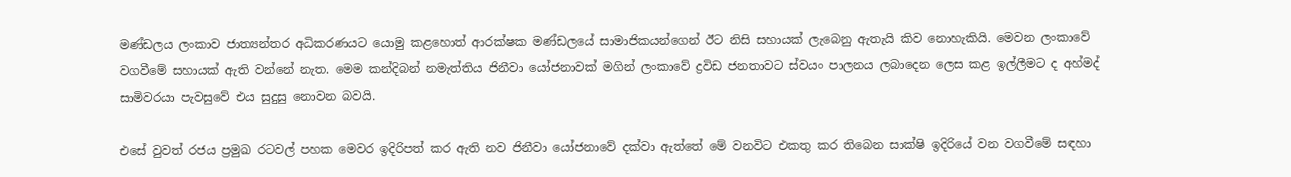මණ්ඩලය ලංකාව ජාත්‍යන්තර අධිකරණයට යොමු කළහොත් ආරක්ෂක මණ්ඩලයේ සාමාජිකයන්ගෙන් ඊට නිසි සහායක් ලැබෙනු ඇතැයි කිව නොහැකියි. මෙවන ලංකාවේ වගවීමේ සහායක් ඇති වන්නේ නැත. මෙම කන්දිබන් නමැත්තිය ජිනීවා යෝජනාවක් මගින් ලංකාවේ ද්‍රවිඩ ජනතාවට ස්වයං පාලනය ලබාදෙන ලෙස කළ ඉල්ලීමට ද අහ්මද් සාමිවරයා පැවසුවේ එය සුදුසු නොවන බවයි.

එසේ වුවත් රජය ප්‍රමුඛ රටවල් පහක මෙවර ඉදිරිපත් කර ඇති නව ජිනීවා යෝජනාවේ දක්වා ඇත්තේ මේ වනවිට එකතු කර තිබෙන සාක්ෂි ඉදිරියේ වන වගවීමේ සඳහා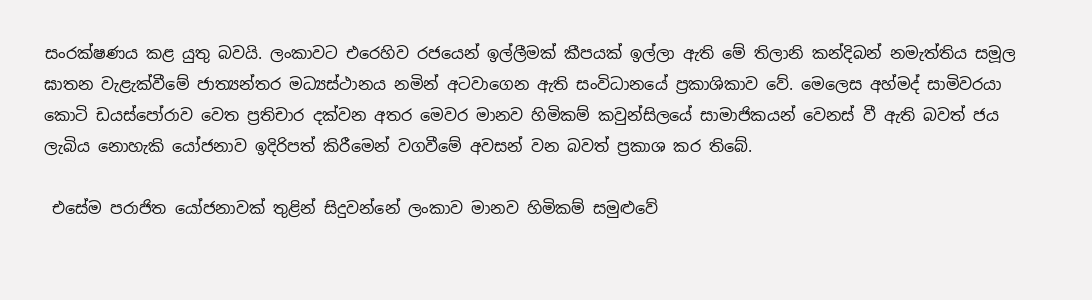සංරක්ෂණය කළ යුතු බවයි. ලංකාවට එරෙහිව රජයෙන් ඉල්ලීමක් කීපයක් ඉල්ලා ඇති මේ තිලානි කන්දිබන් නමැත්තිය සමූල ඝාතන වැළැක්වීමේ ජාත්‍යන්තර මධ්‍යස්ථානය නමින් අටවාගෙන ඇති සංවිධානයේ ප්‍රකාශිකාව වේ. මෙලෙස අහ්මද් සාමිවරයා කොටි ඩයස්පෝරාව වෙත ප්‍රතිචාර දක්වන අතර මෙවර මානව හිමිකම් කවුන්සිලයේ සාමාජිකයන් වෙනස් වී ඇති බවත් ජය ලැබිය නොහැකි යෝජනාව ඉදිරිපත් කිරීමෙන් වගවීමේ අවසන් වන බවත් ප්‍රකාශ කර තිබේ.

 එසේම පරාජිත යෝජනාවක් තුළින් සිදුවන්නේ ලංකාව මානව හිමිකම් සමුළුවේ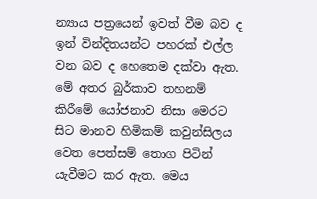න්‍යාය පත්‍රයෙන් ඉවත් වීම බව ද ඉන් වින්දිතයන්ට පහරක් එල්ල වන බව ද හෙතෙම දක්වා ඇත. මේ අතර බුර්කාව තහනම් කිරීමේ යෝජනාව නිසා මෙරට සිට මානව හිමිකම් කවුන්සිලය වෙත පෙත්සම් තොග පිටින් යැවීමට කර ඇත. මෙය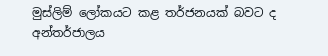මුස්ලිම් ලෝකයට කළ තර්ජනයක් බවට ද අන්තර්ජාලය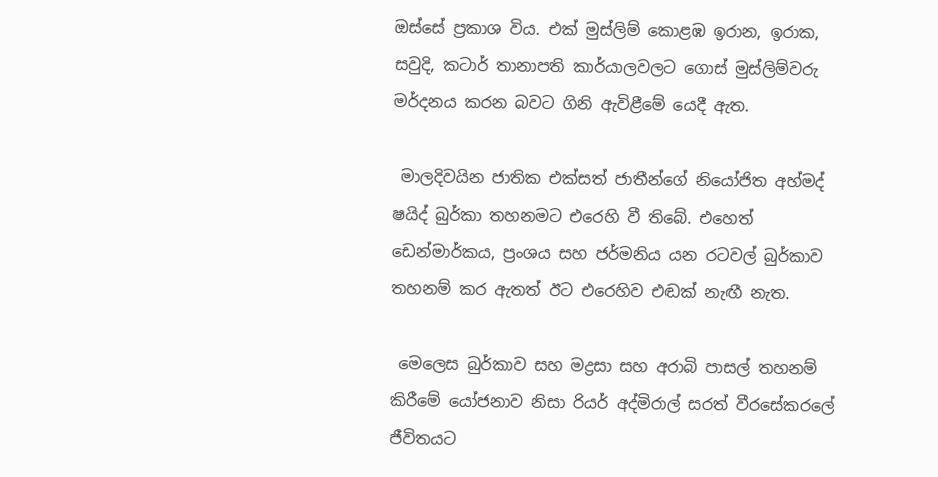ඔස්සේ ප්‍රකාශ විය. එක් මුස්ලිම් කොළඹ ඉරාන, ඉරාක, සවුදි, කටාර් තානාපති කාර්යාලවලට ගොස් මුස්ලිම්වරු මර්දනය කරන බවට ගිනි ඇවිළීමේ යෙදී ඇත.

 මාලදිවයින ජාතික එක්සත් ජාතීන්ගේ නියෝජිත අහ්මද් ෂයිද් බුර්කා තහනමට එරෙහි වී තිබේ. එහෙත් ඩෙන්මාර්කය, ප්‍රංශය සහ ජර්මනිය යන රටවල් බුර්කාව තහනම් කර ඇතත් ඊට එරෙහිව එඬක් නැඟී නැත.

 මෙලෙස බුර්කාව සහ මද්‍රසා සහ අරාබි පාසල් තහනම් කිරීමේ යෝජනාව නිසා රියර් අද්මිරාල් සරත් වීරසේකරලේ ජීවිතයට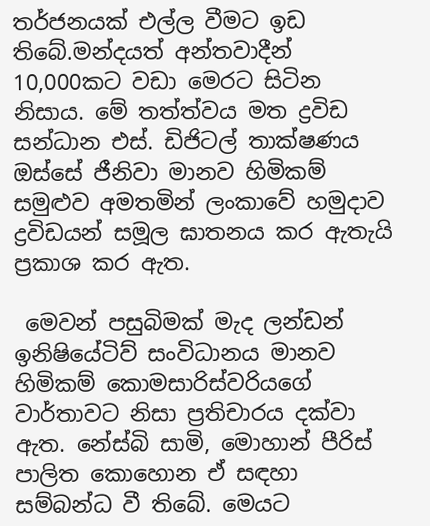තර්ජනයක් එල්ල වීමට ඉඩ තිබේ.මන්දයත් අන්තවාදීන් 10,000කට වඩා මෙරට සිටින නිසාය. මේ තත්ත්වය මත ද්‍රවිඩ සන්ධාන එස්. ඩිජිටල් තාක්ෂණය ඔස්සේ ජීනිවා මානව හිමිකම් සමුළුව අමතමින් ලංකාවේ හමුදාව ද්‍රවිඩයන් සමූල ඝාතනය කර ඇතැයි ප්‍රකාශ කර ඇත.

 මෙවන් පසුබිමක් මැද ලන්ඩන් ඉනිෂියේටිව් සංවිධානය මානව හිමිකම් කොමසාරිස්වරියගේ වාර්තාවට නිසා ප්‍රතිචාරය දක්වා ඇත. නේස්බි සාමි, මොහාන් පීරිස් පාලිත කොහොන ඒ සඳහා සම්බන්ධ වී තිබේ. මෙයට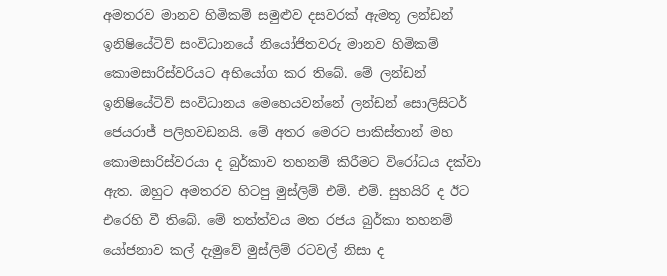අමතරව මානව හිමිකම් සමුළුව දසවරක් ඇමතූ ලන්ඩන් ඉනිෂියේටිව් සංවිධානයේ නියෝජිතවරු මානව හිමිකම් කොමසාරිස්වරියට අභියෝග කර තිබේ. මේ ලන්ඩන් ඉනිෂියේටිව් සංවිධානය මෙහෙයවන්නේ ලන්ඩන් සොලිසිටර් ජෙයරාජ් පලිහවඩනයි. මේ අතර මෙරට පාකිස්තාන් මහ කොමසාරිස්වරයා ද බුර්කාව තහනම් කිරීමට විරෝධය දක්වා ඇත. ඔහුට අමතරව හිටපු මුස්ලිම් එම්. එම්. සුහයිරි ද ඊට එරෙහි වී තිබේ. මේ තත්ත්වය මත රජය බුර්කා තහනම් යෝජනාව කල් දැමුවේ මුස්ලිම් රටවල් නිසා ද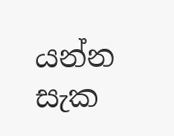යන්න සැක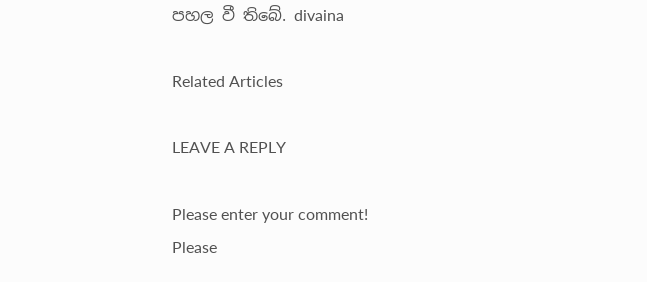පහල වී තිබේ. divaina

Related Articles

LEAVE A REPLY

Please enter your comment!
Please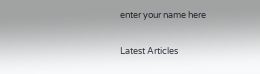enter your name here

Latest Articles